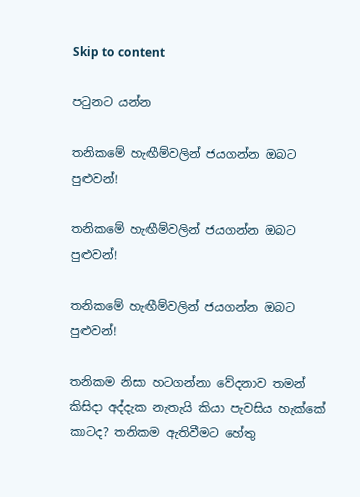Skip to content

පටුනට යන්න

තනිකමේ හැඟීම්වලින් ජයගන්න ඔබට පුළුවන්!

තනිකමේ හැඟීම්වලින් ජයගන්න ඔබට පුළුවන්!

තනිකමේ හැඟීම්වලින් ජයගන්න ඔබට පුළුවන්!

තනිකම නිසා හටගන්නා වේදනාව තමන් කිසිදා අද්දැක නැතැයි කියා පැවසිය හැක්කේ කාටද? තනිකම ඇතිවීමට හේතු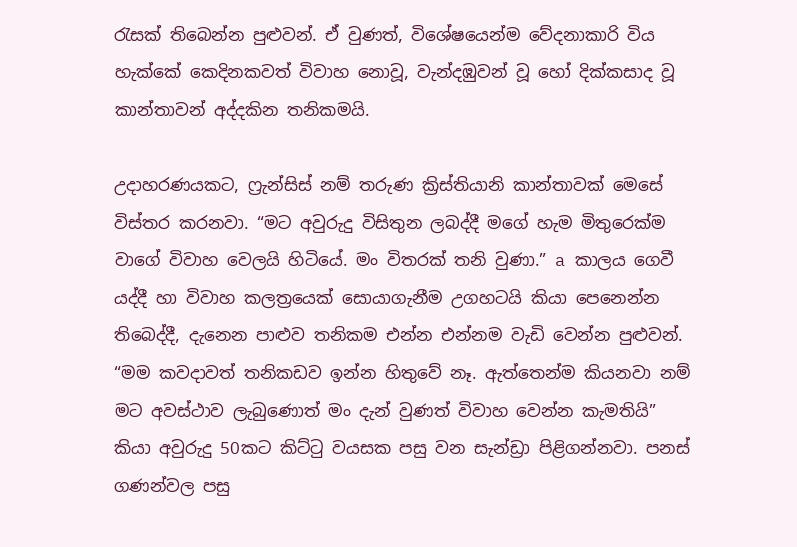රැසක් තිබෙන්න පුළුවන්. ඒ වුණත්, විශේෂයෙන්ම වේදනාකාරි විය හැක්කේ කෙදිනකවත් විවාහ නොවූ, වැන්දඹුවන් වූ හෝ දික්කසාද වූ කාන්තාවන් අද්දකින තනිකමයි.

උදාහරණයකට, ෆ්‍රැන්සිස් නම් තරුණ ක්‍රිස්තියානි කාන්තාවක් මෙසේ විස්තර කරනවා. “මට අවුරුදු විසිතුන ලබද්දී මගේ හැම මිතුරෙක්ම වාගේ විවාහ වෙලයි හිටියේ. මං විතරක් තනි වුණා.” a කාලය ගෙවී යද්දී හා විවාහ කලත්‍රයෙක් සොයාගැනීම උගහටයි කියා පෙනෙන්න තිබෙද්දී, දැනෙන පාළුව තනිකම එන්න එන්නම වැඩි වෙන්න පුළුවන්. “මම කවදාවත් තනිකඩව ඉන්න හිතුවේ නෑ. ඇත්තෙන්ම කියනවා නම් මට අවස්ථාව ලැබුණොත් මං දැන් වුණත් විවාහ වෙන්න කැමතියි” කියා අවුරුදු 50කට කිට්ටු වයසක පසු වන සැන්ඩ්‍රා පිළිගන්නවා. පනස් ගණන්වල පසු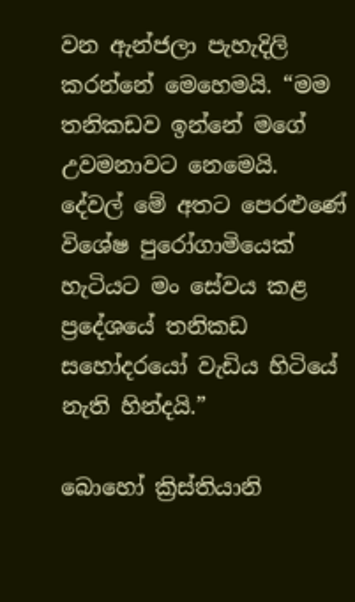වන ඇන්ජලා පැහැදිලි කරන්නේ මෙහෙමයි. “මම තනිකඩව ඉන්නේ මගේ උවමනාවට නෙමෙයි. දේවල් මේ අතට පෙරළුණේ විශේෂ පුරෝගාමියෙක් හැටියට මං සේවය කළ ප්‍රදේශයේ තනිකඩ සහෝදරයෝ වැඩිය හිටියේ නැති හින්දයි.”

බොහෝ ක්‍රිස්තියානි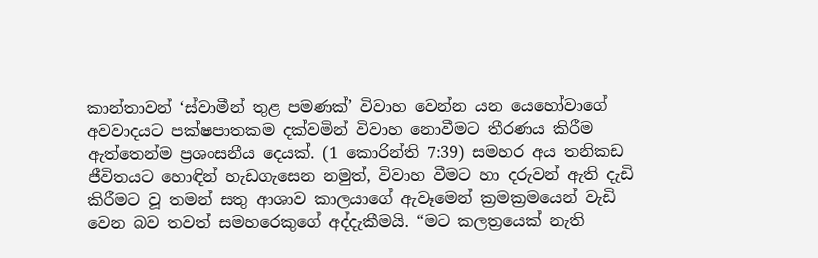කාන්තාවන් ‘ස්වාමීන් තුළ පමණක්’ විවාහ වෙන්න යන යෙහෝවාගේ අවවාදයට පක්ෂපාතකම දක්වමින් විවාහ නොවීමට තීරණය කිරීම ඇත්තෙන්ම ප්‍රශංසනීය දෙයක්. (1 කොරින්ති 7:39) සමහර අය තනිකඩ ජීවිතයට හොඳින් හැඩගැසෙන නමුත්, විවාහ වීමට හා දරුවන් ඇති දැඩි කිරීමට වූ තමන් සතු ආශාව කාලයාගේ ඇවෑමෙන් ක්‍රමක්‍රමයෙන් වැඩි වෙන බව තවත් සමහරෙකුගේ අද්දැකීමයි. “මට කලත්‍රයෙක් නැති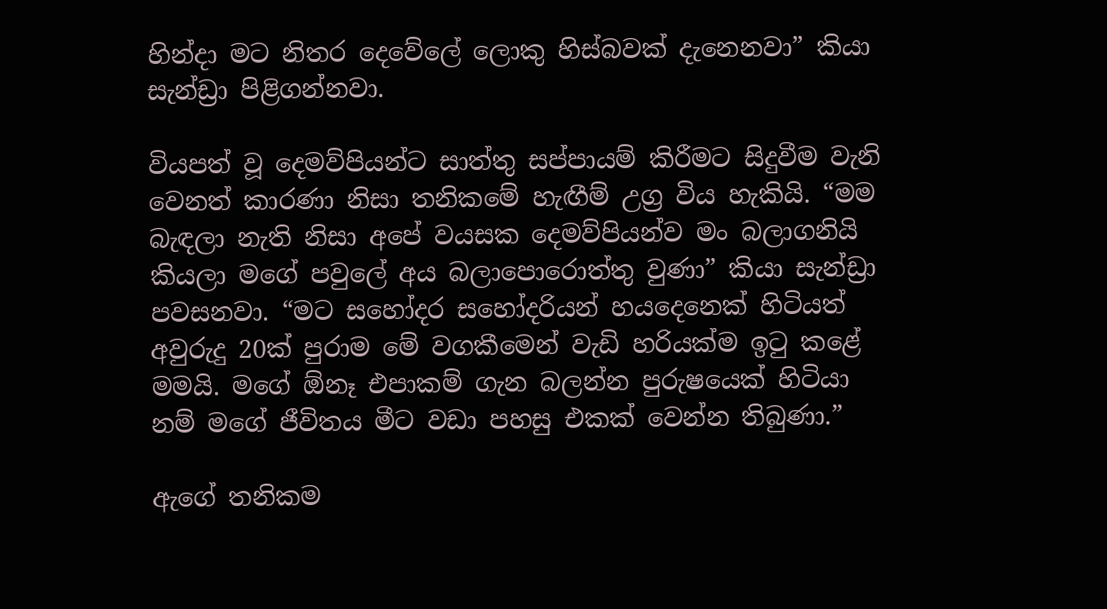හින්දා මට නිතර දෙවේලේ ලොකු හිස්බවක් දැනෙනවා” කියා සැන්ඩ්‍රා පිළිගන්නවා.

වියපත් වූ දෙමව්පියන්ට සාත්තු සප්පායම් කිරීමට සිදුවීම වැනි වෙනත් කාරණා නිසා තනිකමේ හැඟීම් උග්‍ර විය හැකියි. “මම බැඳලා නැති නිසා අපේ වයසක දෙමව්පියන්ව මං බලාගනියි කියලා මගේ පවුලේ අය බලාපොරොත්තු වුණා” කියා සැන්ඩ්‍රා පවසනවා. “මට සහෝදර සහෝදරියන් හයදෙනෙක් හිටියත් අවුරුදු 20ක් පුරාම මේ වගකීමෙන් වැඩි හරියක්ම ඉටු කළේ මමයි. මගේ ඕනෑ එපාකම් ගැන බලන්න පුරුෂයෙක් හිටියා නම් මගේ ජීවිතය මීට වඩා පහසු එකක් වෙන්න තිබුණා.”

ඇගේ තනිකම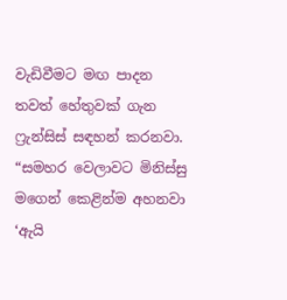වැඩිවීමට මඟ පාදන තවත් හේතුවක් ගැන ෆ්‍රැන්සිස් සඳහන් කරනවා. “සමහර වෙලාවට මිනිස්සු මගෙන් කෙළින්ම අහනවා ‘ඇයි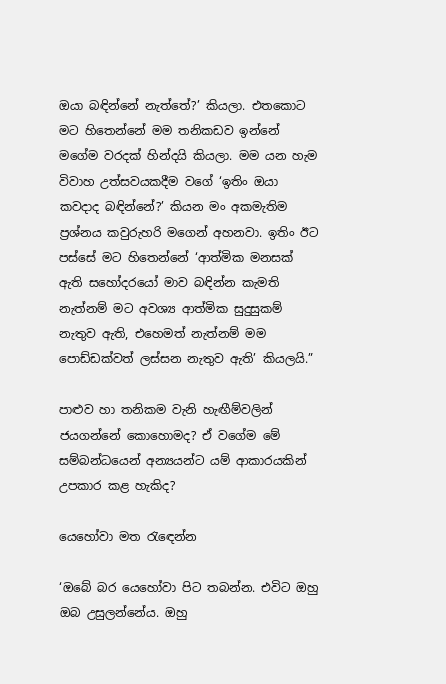ඔයා බඳින්නේ නැත්තේ?’ කියලා. එතකොට මට හිතෙන්නේ මම තනිකඩව ඉන්නේ මගේම වරදක් හින්දයි කියලා. මම යන හැම විවාහ උත්සවයකදීම වගේ ‘ඉතිං ඔයා කවදාද බඳින්නේ?’ කියන මං අකමැතිම ප්‍රශ්නය කවුරුහරි මගෙන් අහනවා. ඉතිං ඊට පස්සේ මට හිතෙන්නේ ‘ආත්මික මනසක් ඇති සහෝදරයෝ මාව බඳින්න කැමති නැත්නම් මට අවශ්‍ය ආත්මික සුදුසුකම් නැතුව ඇති, එහෙමත් නැත්නම් මම පොඩ්ඩක්වත් ලස්සන නැතුව ඇති’ කියලයි.”

පාළුව හා තනිකම වැනි හැඟීම්වලින් ජයගන්නේ කොහොමද? ඒ වගේම මේ සම්බන්ධයෙන් අන්‍යයන්ට යම් ආකාරයකින් උපකාර කළ හැකිද?

යෙහෝවා මත රැඳෙන්න

‘ඔබේ බර යෙහෝවා පිට තබන්න. එවිට ඔහු ඔබ උසුලන්නේය. ඔහු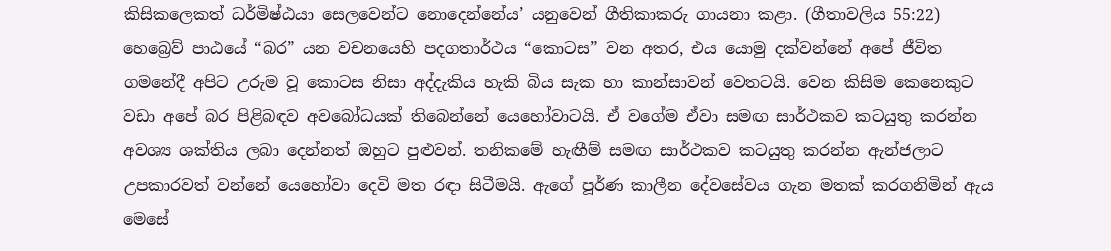කිසිකලෙකත් ධර්මිෂ්ඨයා සෙලවෙන්ට නොදෙන්නේය’ යනුවෙන් ගීතිකාකරු ගායනා කළා. (ගීතාවලිය 55:22) හෙබ්‍රෙව් පාඨයේ “බර” යන වචනයෙහි පදගතාර්ථය “කොටස” වන අතර, එය යොමු දක්වන්නේ අපේ ජීවිත ගමනේදී අපිට උරුම වූ කොටස නිසා අද්දැකිය හැකි බිය සැක හා කාන්සාවන් වෙතටයි. වෙන කිසිම කෙනෙකුට වඩා අපේ බර පිළිබඳව අවබෝධයක් තිබෙන්නේ යෙහෝවාටයි. ඒ වගේම ඒවා සමඟ සාර්ථකව කටයුතු කරන්න අවශ්‍ය ශක්තිය ලබා දෙන්නත් ඔහුට පුළුවන්. තනිකමේ හැඟීම් සමඟ සාර්ථකව කටයුතු කරන්න ඇන්ජලාට උපකාරවත් වන්නේ යෙහෝවා දෙවි මත රඳා සිටීමයි. ඇගේ පූර්ණ කාලීන දේවසේවය ගැන මතක් කරගනිමින් ඇය මෙසේ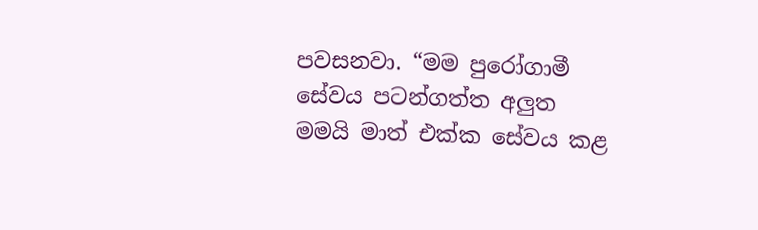පවසනවා. “මම පුරෝගාමී සේවය පටන්ගත්ත අලුත මමයි මාත් එක්ක සේවය කළ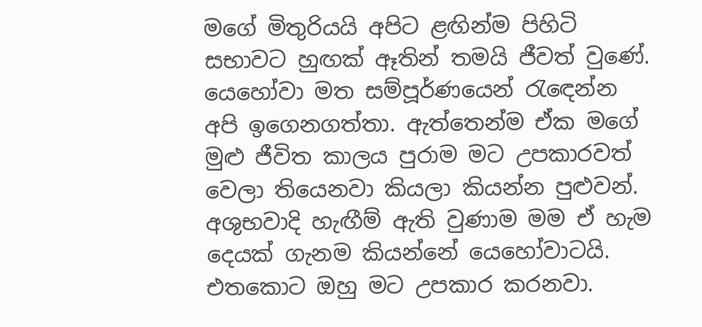මගේ මිතුරියයි අපිට ළඟින්ම පිහිටි සභාවට හුඟක් ඈතින් තමයි ජීවත් වුණේ. යෙහෝවා මත සම්පූර්ණයෙන් රැඳෙන්න අපි ඉගෙනගත්තා. ඇත්තෙන්ම ඒක මගේ මුළු ජීවිත කාලය පුරාම මට උපකාරවත් වෙලා තියෙනවා කියලා කියන්න පුළුවන්. අශුභවාදි හැඟීම් ඇති වුණාම මම ඒ හැම දෙයක් ගැනම කියන්නේ යෙහෝවාටයි. එතකොට ඔහු මට උපකාර කරනවා.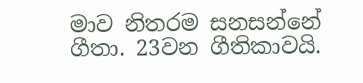මාව නිතරම සනසන්නේ ගීතා. 23වන ගීතිකාවයි.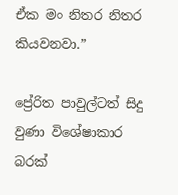ඒක මං නිතර නිතර කියවනවා.”

ප්‍රේරිත පාවුල්ටත් සිදු වුණා විශේෂාකාර බරක්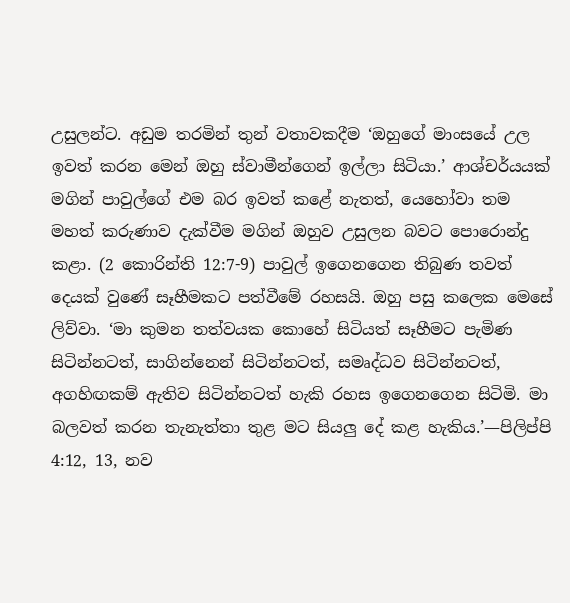උසුලන්ට. අඩුම තරමින් තුන් වතාවකදීම ‘ඔහුගේ මාංසයේ උල ඉවත් කරන මෙන් ඔහු ස්වාමීන්ගෙන් ඉල්ලා සිටියා.’ ආශ්චර්යයක් මගින් පාවුල්ගේ එම බර ඉවත් කළේ නැතත්, යෙහෝවා තම මහත් කරුණාව දැක්වීම මගින් ඔහුව උසුලන බවට පොරොන්දු කළා. (2 කොරින්ති 12:7-9) පාවුල් ඉගෙනගෙන තිබුණ තවත් දෙයක් වුණේ සෑහීමකට පත්වීමේ රහසයි. ඔහු පසු කලෙක මෙසේ ලිව්වා. ‘මා කුමන තත්වයක කොහේ සිටියත් සෑහීමට පැමිණ සිටින්නටත්, සාගින්නෙන් සිටින්නටත්, සමෘද්ධව සිටින්නටත්, අගහිඟකම් ඇතිව සිටින්නටත් හැකි රහස ඉගෙනගෙන සිටිමි. මා බලවත් කරන තැනැත්තා තුළ මට සියලු දේ කළ හැකිය.’—පිලිප්පි 4:12, 13, නව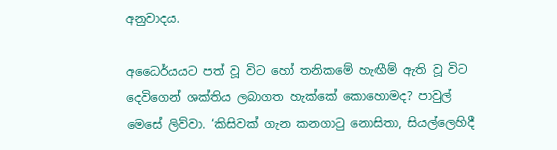අනුවාදය.

අධෛර්යයට පත් වූ විට හෝ තනිකමේ හැඟීම් ඇති වූ විට දෙවිගෙන් ශක්තිය ලබාගත හැක්කේ කොහොමද? පාවුල් මෙසේ ලිව්වා. ‘කිසිවක් ගැන කනගාටු නොසිතා, සියල්ලෙහිදී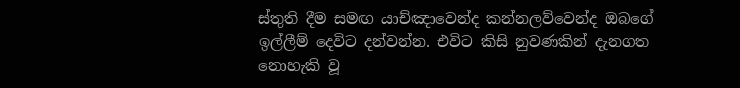ස්තුති දීම සමඟ යාච්ඤාවෙන්ද කන්නලව්වෙන්ද ඔබගේ ඉල්ලීම් දෙවිට දන්වන්න. එවිට කිසි නුවණකින් දැනගත නොහැකි වූ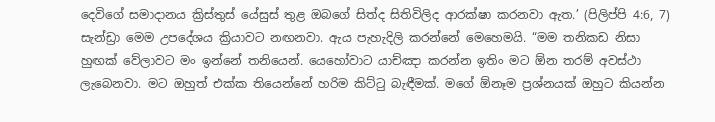දෙවිගේ සමාදානය ක්‍රිස්තුස් යේසුස් තුළ ඔබගේ සිත්ද සිතිවිලිද ආරක්ෂා කරනවා ඇත.’ (පිලිප්පි 4:6, 7) සැන්ඩ්‍රා මෙම උපදේශය ක්‍රියාවට නඟනවා. ඇය පැහැදිලි කරන්නේ මෙහෙමයි. “මම තනිකඩ නිසා හුඟක් වේලාවට මං ඉන්නේ තනියෙන්. යෙහෝවාට යාච්ඤා කරන්න ඉතිං මට ඕන තරම් අවස්ථා ලැබෙනවා. මට ඔහුත් එක්ක තියෙන්නේ හරිම කිට්ටු බැඳීමක්. මගේ ඕනෑම ප්‍රශ්නයක් ඔහුට කියන්න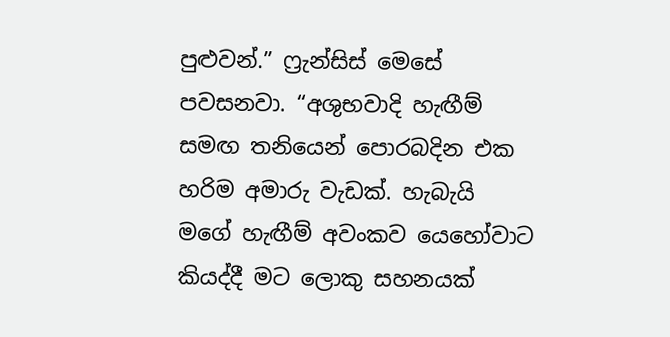පුළුවන්.” ෆ්‍රැන්සිස් මෙසේ පවසනවා. “අශුභවාදි හැඟීම් සමඟ තනියෙන් පොරබදින එක හරිම අමාරු වැඩක්. හැබැයි මගේ හැඟීම් අවංකව යෙහෝවාට කියද්දී මට ලොකු සහනයක්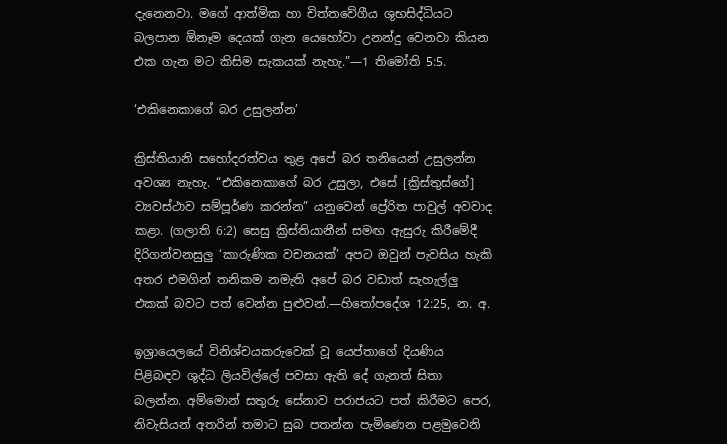දැනෙනවා. මගේ ආත්මික හා චිත්තවේගීය ශුභසිද්ධියට බලපාන ඕනෑම දෙයක් ගැන යෙහෝවා උනන්දු වෙනවා කියන එක ගැන මට කිසිම සැකයක් නැහැ.”—1 තිමෝති 5:5.

‘එකිනෙකාගේ බර උසුලන්න’

ක්‍රිස්තියානි සහෝදරත්වය තුළ අපේ බර තනියෙන් උසුලන්න අවශ්‍ය නැහැ. “එකිනෙකාගේ බර උසුලා, එසේ [ක්‍රිස්තුස්ගේ] ව්‍යවස්ථාව සම්පූර්ණ කරන්න” යනුවෙන් ප්‍රේරිත පාවුල් අවවාද කළා. (ගලාති 6:2) සෙසු ක්‍රිස්තියානීන් සමඟ ඇසුරු කිරීමේදී දිරිගන්වනසුලු ‘කාරුණික වචනයක්’ අපට ඔවුන් පැවසිය හැකි අතර එමගින් තනිකම නමැති අපේ බර වඩාත් සැහැල්ලු එකක් බවට පත් වෙන්න පුළුවන්.—හිතෝපදේශ 12:25, න. අ.

ඉශ්‍රායෙලයේ විනිශ්චයකරුවෙක් වූ යෙප්තාගේ දියණිය පිළිබඳව ශුද්ධ ලියවිල්ලේ පවසා ඇති දේ ගැනත් සිතා බලන්න. අම්මොන් සතුරු සේනාව පරාජයට පත් කිරීමට පෙර, නිවැසියන් අතරින් තමාට සුබ පතන්න පැමිණෙන පළමුවෙනි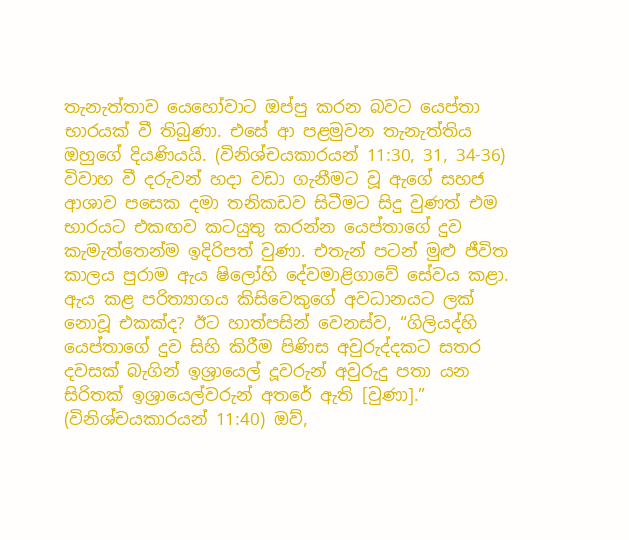තැනැත්තාව යෙහෝවාට ඔප්පු කරන බවට යෙප්තා භාරයක් වී තිබුණා. එසේ ආ පළමුවන තැනැත්තිය ඔහුගේ දියණියයි. (විනිශ්චයකාරයන් 11:30, 31, 34-36) විවාහ වී දරුවන් හදා වඩා ගැනීමට වූ ඇගේ සහජ ආශාව පසෙක දමා තනිකඩව සිටීමට සිදු වුණත් එම භාරයට එකඟව කටයුතු කරන්න යෙප්තාගේ දුව කැමැත්තෙන්ම ඉදිරිපත් වුණා. එතැන් පටන් මුළු ජීවිත කාලය පුරාම ඇය ෂිලෝහි දේවමාළිගාවේ සේවය කළා. ඇය කළ පරිත්‍යාගය කිසිවෙකුගේ අවධානයට ලක් නොවූ එකක්ද? ඊට හාත්පසින් වෙනස්ව, “ගිලියද්හි යෙප්තාගේ දුව සිහි කිරීම පිණිස අවුරුද්දකට සතර දවසක් බැගින් ඉශ්‍රායෙල් දූවරුන් අවුරුදු පතා යන සිරිතක් ඉශ්‍රායෙල්වරුන් අතරේ ඇති [වුණා].” (විනිශ්චයකාරයන් 11:40) ඔව්,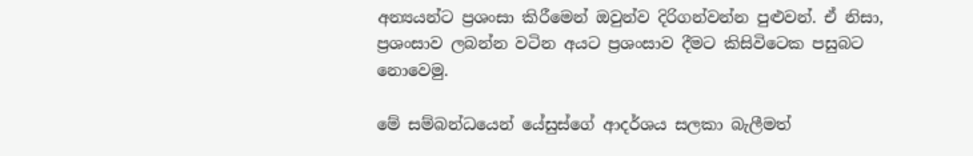අන්‍යයන්ට ප්‍රශංසා කිරීමෙන් ඔවුන්ව දිරිගන්වන්න පුළුවන්. ඒ නිසා, ප්‍රශංසාව ලබන්න වටින අයට ප්‍රශංසාව දීමට කිසිවිටෙක පසුබට නොවෙමු.

මේ සම්බන්ධයෙන් යේසුස්ගේ ආදර්ශය සලකා බැලීමත්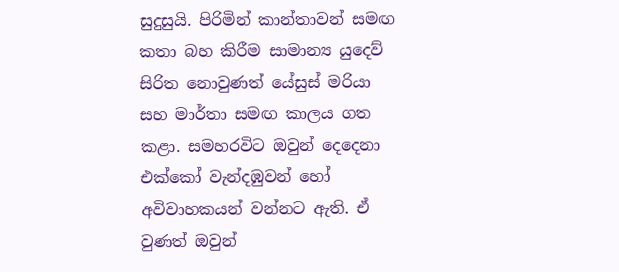සුදුසුයි. පිරිමින් කාන්තාවන් සමඟ කතා බහ කිරීම සාමාන්‍ය යුදෙව් සිරිත නොවුණත් යේසුස් මරියා සහ මාර්තා සමඟ කාලය ගත කළා. සමහරවිට ඔවුන් දෙදෙනා එක්කෝ වැන්දඹුවන් හෝ අවිවාහකයන් වන්නට ඇති. ඒ වුණත් ඔවුන්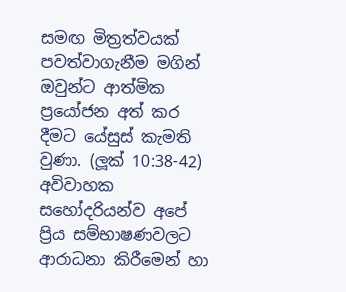සමඟ මිත්‍රත්වයක් පවත්වාගැනීම මගින් ඔවුන්ට ආත්මික ප්‍රයෝජන අත් කර දීමට යේසුස් කැමති වුණා. (ලූක් 10:38-42) අවිවාහක සහෝදරියන්ව අපේ ප්‍රිය සම්භාෂණවලට ආරාධනා කිරීමෙන් හා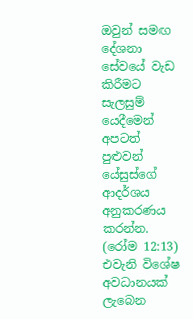ඔවුන් සමඟ දේශනා සේවයේ වැඩ කිරීමට සැලසුම් යෙදීමෙන් අපටත් පුළුවන් යේසුස්ගේ ආදර්ශය අනුකරණය කරන්න. (රෝම 12:13) එවැනි විශේෂ අවධානයක් ලැබෙන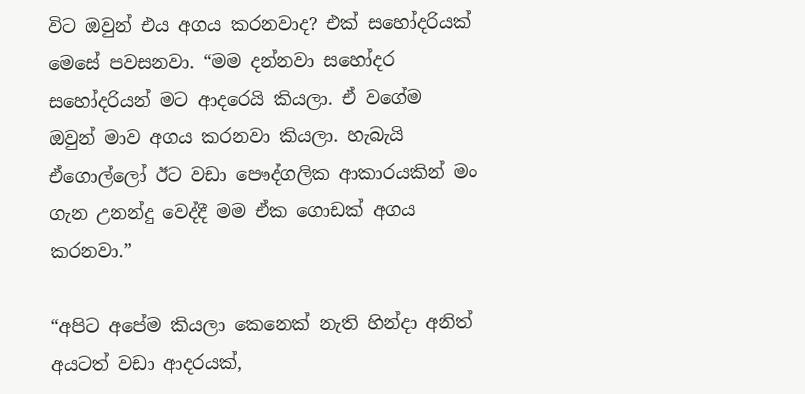විට ඔවුන් එය අගය කරනවාද? එක් සහෝදරියක් මෙසේ පවසනවා. “මම දන්නවා සහෝදර සහෝදරියන් මට ආදරෙයි කියලා. ඒ වගේම ඔවුන් මාව අගය කරනවා කියලා. හැබැයි ඒගොල්ලෝ ඊට වඩා පෞද්ගලික ආකාරයකින් මං ගැන උනන්දු වෙද්දී මම ඒක ගොඩක් අගය කරනවා.”

“අපිට අපේම කියලා කෙනෙක් නැති හින්දා අනිත් අයටත් වඩා ආදරයක්,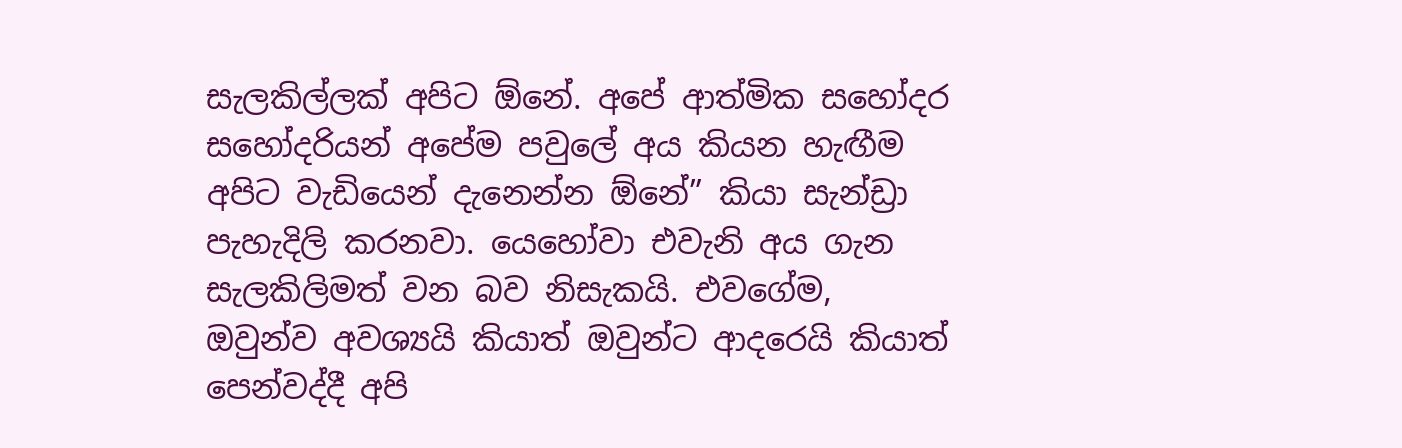සැලකිල්ලක් අපිට ඕනේ. අපේ ආත්මික සහෝදර සහෝදරියන් අපේම පවුලේ අය කියන හැඟීම අපිට වැඩියෙන් දැනෙන්න ඕනේ” කියා සැන්ඩ්‍රා පැහැදිලි කරනවා. යෙහෝවා එවැනි අය ගැන සැලකිලිමත් වන බව නිසැකයි. එවගේම, ඔවුන්ව අවශ්‍යයි කියාත් ඔවුන්ට ආදරෙයි කියාත් පෙන්වද්දී අපි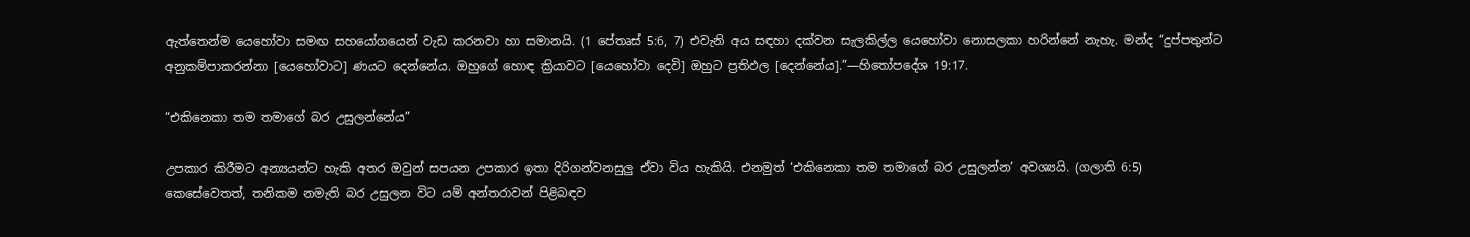ඇත්තෙන්ම යෙහෝවා සමඟ සහයෝගයෙන් වැඩ කරනවා හා සමානයි. (1 පේතෘස් 5:6, 7) එවැනි අය සඳහා දක්වන සැලකිල්ල යෙහෝවා නොසලකා හරින්නේ නැහැ. මන්ද “දුප්පතුන්ට අනුකම්පාකරන්නා [යෙහෝවාට] ණයට දෙන්නේය. ඔහුගේ හොඳ ක්‍රියාවට [යෙහෝවා දෙවි] ඔහුට ප්‍රතිඵල [දෙන්නේය].”—හිතෝපදේශ 19:17.

“එකිනෙකා තම තමාගේ බර උසුලන්නේය”

උපකාර කිරීමට අන්‍යයන්ට හැකි අතර ඔවුන් සපයන උපකාර ඉතා දිරිගන්වනසුලු ඒවා විය හැකියි. එනමුත් ‘එකිනෙකා තම තමාගේ බර උසුලන්න’ අවශ්‍යයි. (ගලාති 6:5) කෙසේවෙතත්, තනිකම නමැති බර උසුලන විට යම් අන්තරාවන් පිළිබඳව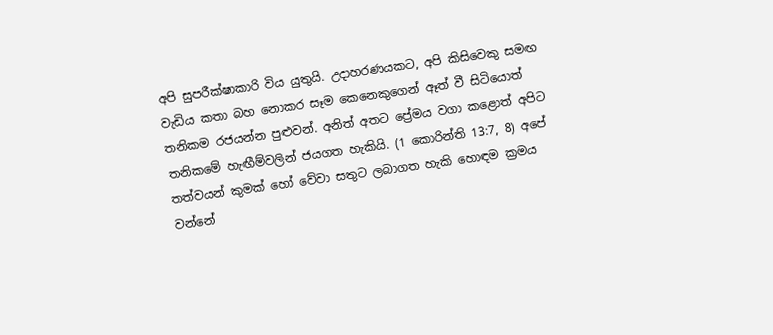අපි සුපරීක්ෂාකාරි විය යුතුයි. උදාහරණයකට, අපි කිසිවෙකු සමඟ වැඩිය කතා බහ නොකර සෑම කෙනෙකුගෙන් ඈත් වී සිටියොත් තනිකම රජයන්න පුළුවන්. අනිත් අතට ප්‍රේමය වගා කළොත් අපිට තනිකමේ හැඟීම්වලින් ජයගත හැකියි. (1 කොරින්ති 13:7, 8) අපේ තත්වයන් කුමක් හෝ වේවා සතුට ලබාගත හැකි හොඳම ක්‍රමය වන්නේ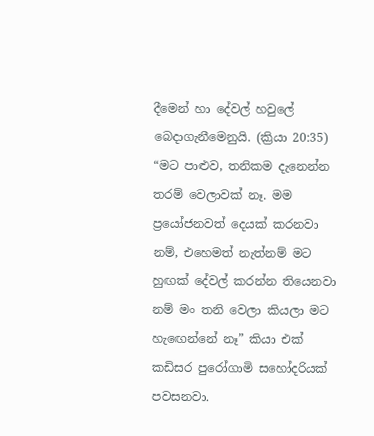දීමෙන් හා දේවල් හවුලේ බෙදාගැනීමෙනුයි. (ක්‍රියා 20:35) “මට පාළුව, තනිකම දැනෙන්න තරම් වෙලාවක් නෑ. මම ප්‍රයෝජනවත් දෙයක් කරනවා නම්, එහෙමත් නැත්නම් මට හුඟක් දේවල් කරන්න තියෙනවා නම් මං තනි වෙලා කියලා මට හැඟෙන්නේ නෑ” කියා එක් කඩිසර පුරෝගාමි සහෝදරියක් පවසනවා.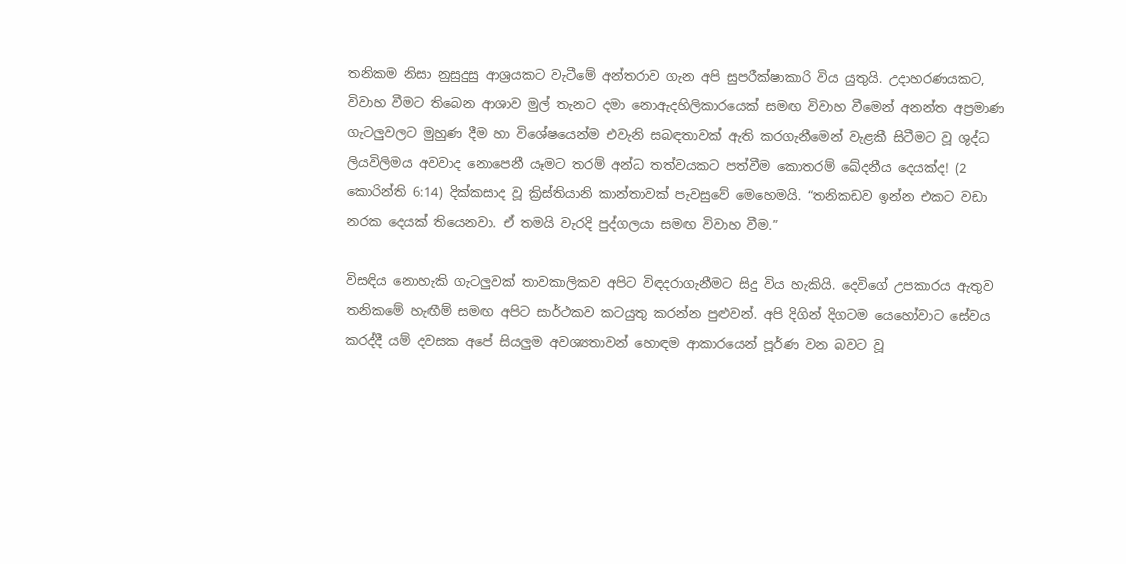තනිකම නිසා නුසුදුසු ආශ්‍රයකට වැටීමේ අන්තරාව ගැන අපි සුපරීක්ෂාකාරි විය යුතුයි. උදාහරණයකට, විවාහ වීමට තිබෙන ආශාව මුල් තැනට දමා නොඇදහිලිකාරයෙක් සමඟ විවාහ වීමෙන් අනන්ත අප්‍රමාණ ගැටලුවලට මුහුණ දීම හා විශේෂයෙන්ම එවැනි සබඳතාවක් ඇති කරගැනීමෙන් වැළකී සිටීමට වූ ශුද්ධ ලියවිලිමය අවවාද නොපෙනී යෑමට තරම් අන්ධ තත්වයකට පත්වීම කොතරම් ඛේදනීය දෙයක්ද! (2 කොරින්ති 6:14) දික්කසාද වූ ක්‍රිස්තියානි කාන්තාවක් පැවසුවේ මෙහෙමයි. “තනිකඩව ඉන්න එකට වඩා නරක දෙයක් තියෙනවා. ඒ තමයි වැරදි පුද්ගලයා සමඟ විවාහ වීම.”

විසඳිය නොහැකි ගැටලුවක් තාවකාලිකව අපිට විඳදරාගැනීමට සිදු විය හැකියි. දෙවිගේ උපකාරය ඇතුව තනිකමේ හැඟීම් සමඟ අපිට සාර්ථකව කටයුතු කරන්න පුළුවන්. අපි දිගින් දිගටම යෙහෝවාට සේවය කරද්දී යම් දවසක අපේ සියලුම අවශ්‍යතාවන් හොඳම ආකාරයෙන් පූර්ණ වන බවට වූ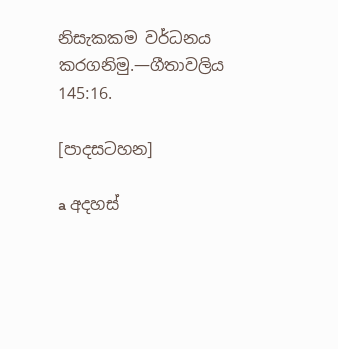නිසැකකම වර්ධනය කරගනිමු.—ගීතාවලිය 145:16.

[පාදසටහන]

a අදහස්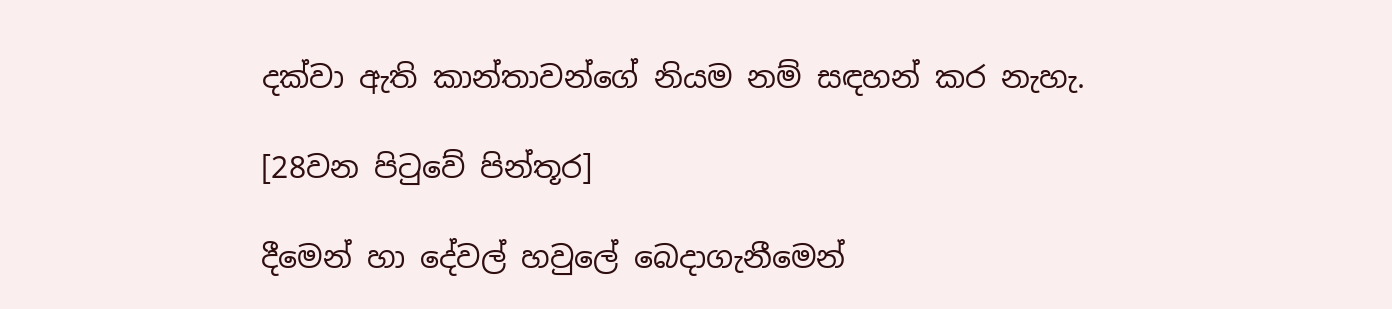දක්වා ඇති කාන්තාවන්ගේ නියම නම් සඳහන් කර නැහැ.

[28වන පිටුවේ පින්තූර]

දීමෙන් හා දේවල් හවුලේ බෙදාගැනීමෙන්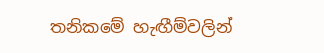තනිකමේ හැඟීම්වලින්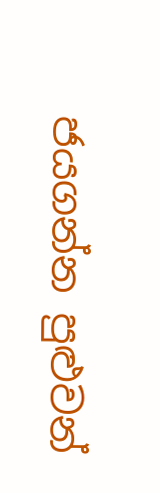ජයගන්න පුළුවන්